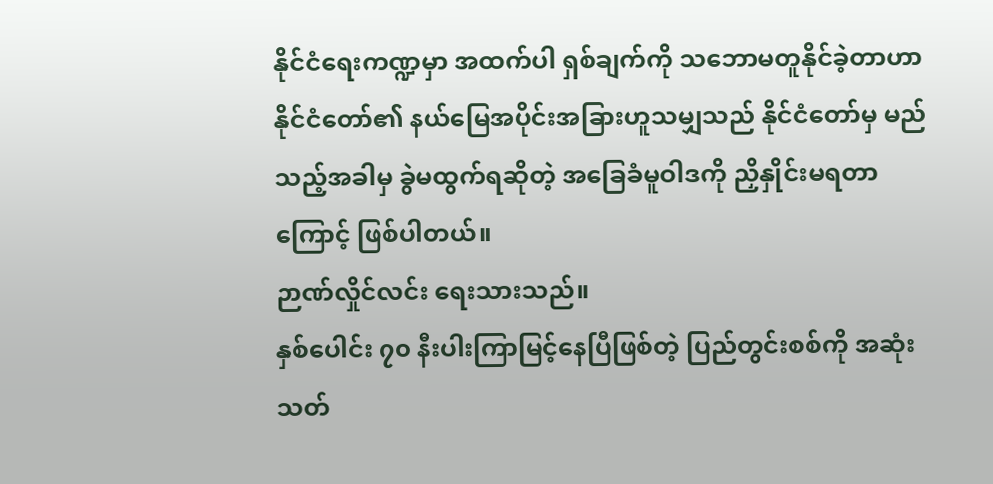နိုင်ငံရေးကဏ္ဍမှာ အထက်ပါ ရှစ်ချက်ကို သဘောမတူနိုင်ခဲ့တာဟာ နိုင်ငံတော်၏ နယ်မြေအပိုင်းအခြားဟူသမျှသည် နိုင်ငံတော်မှ မည်သည့်အခါမှ ခွဲမထွက်ရဆိုတဲ့ အခြေခံမူဝါဒကို ညှိနှိုင်းမရတာကြောင့် ဖြစ်ပါတယ်။
ဉာဏ်လှိုင်လင်း ရေးသားသည်။
နှစ်ပေါင်း ၇၀ နီးပါးကြာမြင့်နေပြီဖြစ်တဲ့ ပြည်တွင်းစစ်ကို အဆုံးသတ်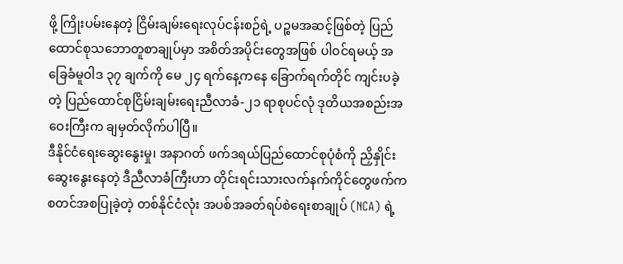ဖို့ ကြိုးပမ်းနေတဲ့ ငြိမ်းချမ်းရေးလုပ်ငန်းစဉ်ရဲ့ ပဉ္စမအဆင့်ဖြစ်တဲ့ ပြည်ထောင်စုသဘောတူစာချုပ်မှာ အစိတ်အပိုင်းတွေအဖြစ် ပါဝင်ရမယ့် အခြေခံမူဝါဒ ၃၇ ချက်ကို မေ ၂၄ ရက်နေ့ကနေ ခြောက်ရက်တိုင် ကျင်းပခဲ့တဲ့ ပြည်ထောင်စုငြိမ်းချမ်းရေးညီလာခံ-၂၁ ရာစုပင်လုံ ဒုတိယအစည်းအဝေးကြီးက ချမှတ်လိုက်ပါပြီ။
ဒီနိုင်ငံရေးဆွေးနွေးမှု၊ အနာဂတ် ဖက်ဒရယ်ပြည်ထောင်စုပုံစံကို ညှိနှိုင်းဆွေးနွေးနေတဲ့ ဒီညီလာခံကြီးဟာ တိုင်းရင်းသားလက်နက်ကိုင်တွေဖက်က စတင်အစပြုခဲ့တဲ့ တစ်နိုင်ငံလုံး အပစ်အခတ်ရပ်စဲရေးစာချုပ် (NCA) ရဲ့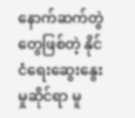နောက်ဆက်တွဲတွေဖြစ်တဲ့ နိုင်ငံရေးဆွေးနွေးမှုဆိုင်ရာ မူ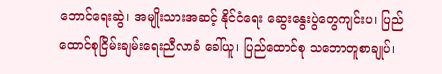ဘောင်ရေးဆွဲ၊ အမျိုးသားအဆင့် နိုင်ငံရေး ဆွေးနွေးပွဲတွေကျင်းပ၊ ပြည်ထောင်စုငြိမ်းချမ်းရေးညီလာခံ ခေါ်ယူ၊ ပြည်ထောင်စု သဘောတူစာချုပ်၊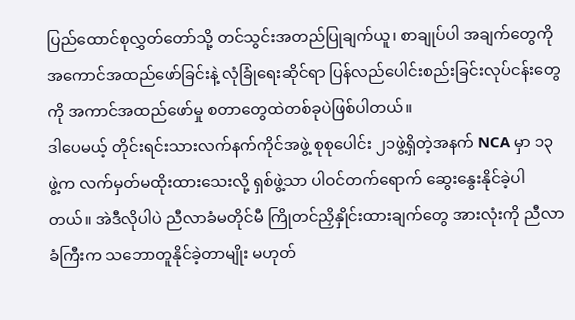ပြည်ထောင်စုလွှတ်တော်သို့ တင်သွင်းအတည်ပြုချက်ယူ၊ စာချုပ်ပါ အချက်တွေကို အကောင်အထည်ဖော်ခြင်းနဲ့ လုံခြုံရေးဆိုင်ရာ ပြန်လည်ပေါင်းစည်းခြင်းလုပ်ငန်းတွေကို အကာင်အထည်ဖော်မှု စတာတွေထဲတစ်ခုပဲဖြစ်ပါတယ်။
ဒါပေမယ့် တိုင်းရင်းသားလက်နက်ကိုင်အဖွဲ့ စုစုပေါင်း ၂၁ဖွဲ့ရှိတဲ့အနက် NCA မှာ ၁၃ ဖွဲ့က လက်မှတ်မထိုးထားသေးလို့ ရှစ်ဖွဲ့သာ ပါဝင်တက်ရောက် ဆွေးနွေးနိုင်ခဲ့ပါတယ်။ အဲဒီလိုပါပဲ ညီလာခံမတိုင်မီ ကြိုတင်ညှိနှိုင်းထားချက်တွေ အားလုံးကို ညီလာခံကြီးက သဘောတူနိုင်ခဲ့တာမျိုး မဟုတ်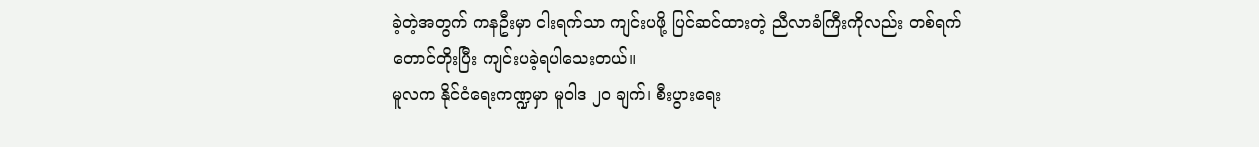ခဲ့တဲ့အတွက် ကနဦးမှာ ငါးရက်သာ ကျင်းပဖို့ ပြင်ဆင်ထားတဲ့ ညီလာခံကြီးကိုလည်း တစ်ရက်တောင်တိုးပြီး ကျင်းပခဲ့ရပါသေးတယ်။
မူလက နိုင်ငံရေးကဏ္ဍမှာ မူဝါဒ ၂၀ ချက်၊ စီးပွားရေး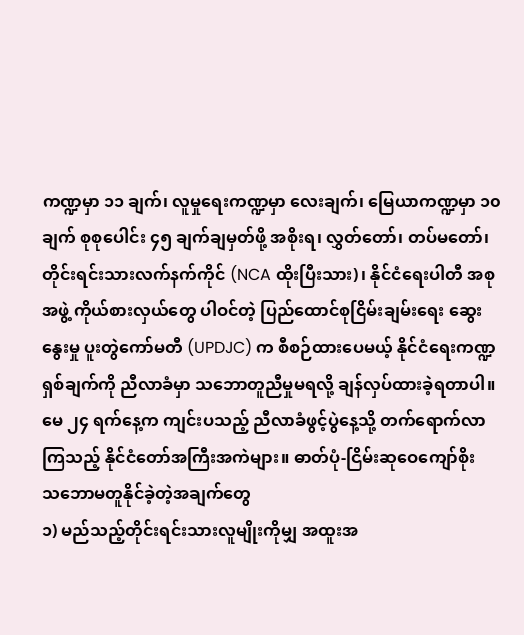ကဏ္ဍမှာ ၁၁ ချက်၊ လူမှုရေးကဏ္ဍမှာ လေးချက်၊ မြေယာကဏ္ဍမှာ ၁၀ ချက် စုစုပေါင်း ၄၅ ချက်ချမှတ်ဖို့ အစိုးရ၊ လွှတ်တော်၊ တပ်မတော်၊ တိုင်းရင်းသားလက်နက်ကိုင် (NCA ထိုးပြီးသား)၊ နိုင်ငံရေးပါတီ အစုအဖွဲ့ ကိုယ်စားလှယ်တွေ ပါဝင်တဲ့ ပြည်ထောင်စုငြိမ်းချမ်းရေး ဆွေးနွေးမှု ပူးတွဲကော်မတီ (UPDJC) က စီစဉ်ထားပေမယ့် နိုင်ငံရေးကဏ္ဍ ရှစ်ချက်ကို ညီလာခံမှာ သဘောတူညီမှုမရလို့ ချန်လှပ်ထားခဲ့ရတာပါ။
မေ ၂၄ ရက်နေ့က ကျင်းပသည့် ညီလာခံဖွင့်ပွဲနေ့သို့ တက်ရောက်လာကြသည့် နိုင်ငံတော်အကြီးအကဲများ။ ဓာတ်ပုံ-ငြိမ်းဆုဝေကျော်စိုး
သဘောမတူနိုင်ခဲ့တဲ့အချက်တွေ
၁) မည်သည့်တိုင်းရင်းသားလူမျိုးကိုမျှ အထူးအ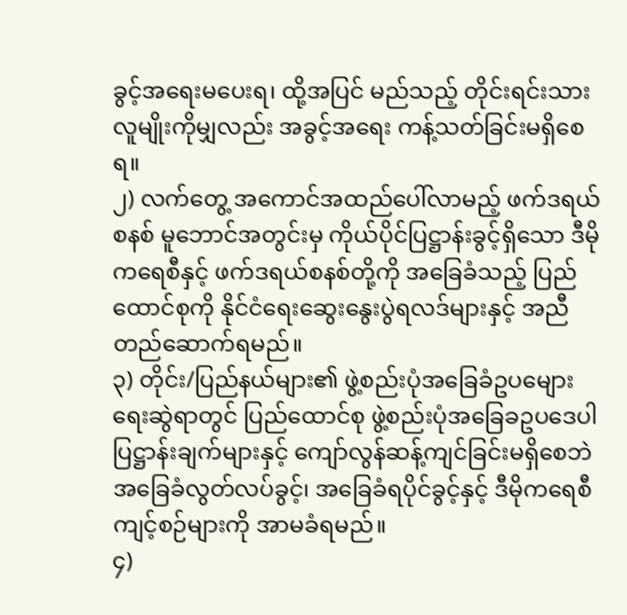ခွင့်အရေးမပေးရ၊ ထို့အပြင် မည်သည့် တိုင်းရင်းသား လူမျိုးကိုမျှလည်း အခွင့်အရေး ကန့်သတ်ခြင်းမရှိစေရ။
၂) လက်တွေ့ အကောင်အထည်ပေါ်လာမည့် ဖက်ဒရယ်စနစ် မူဘောင်အတွင်းမှ ကိုယ်ပိုင်ပြဋ္ဌာန်းခွင့်ရှိသော ဒီမိုကရေစီနှင့် ဖက်ဒရယ်စနစ်တို့ကို အခြေခံသည့် ပြည်ထောင်စုကို နိုင်ငံရေးဆွေးနွေးပွဲရလဒ်များနှင့် အညီတည်ဆောက်ရမည်။
၃) တိုင်း/ပြည်နယ်များ၏ ဖွဲ့စည်းပုံအခြေခံဥပမျေားရေးဆွဲရာတွင် ပြည်ထောင်စု ဖွဲ့စည်းပုံအခြေခဥပဒေပါ ပြဋ္ဌာန်းချက်များနှင့် ကျော်လွန်ဆန့်ကျင်ခြင်းမရှိစေဘဲ အခြေခံလွတ်လပ်ခွင့်၊ အခြေခံရပိုင်ခွင့်နှင့် ဒီမိုကရေစီကျင့်စဉ်များကို အာမခံရမည်။
၄)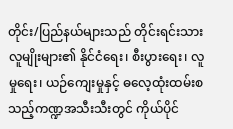တိုင်း/ပြည်နယ်များသည် တိုင်းရင်းသားလူမျိုးများ၏ နိုင်ငံရေး၊ စီးပွားရေး၊ လူမှုရေး၊ ယဉ်ကျေးမှုနှင့် ဓလေ့ထုံးထမ်းစသည့်ကဏ္ဍအသီးသီးတွင် ကိုယ်ပိုင်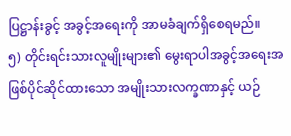ပြဋ္ဌာန်းခွင့် အခွင့်အရေးကို အာမခံချက်ရှိစေရမည်။
၅) တိုင်းရင်းသားလူမျိုးများ၏ မွေးရာပါအခွင့်အရေးအဖြစ်ပိုင်ဆိုင်ထားသော အမျိုးသားလက္ခဏာနှင့် ယဉ်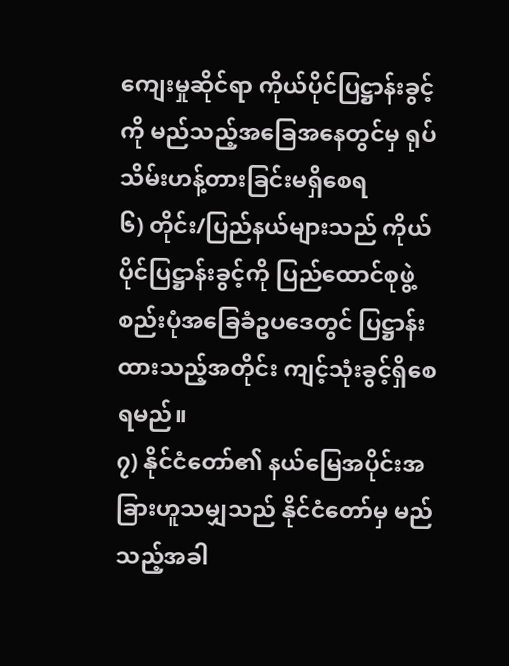ကျေးမှုဆိုင်ရာ ကိုယ်ပိုင်ပြဋ္ဌာန်းခွင့်ကို မည်သည့်အခြေအနေတွင်မှ ရုပ်သိမ်းဟန့်တားခြင်းမရှိစေရ
၆) တိုင်း/ပြည်နယ်များသည် ကိုယ်ပိုင်ပြဋ္ဌာန်းခွင့်ကို ပြည်ထောင်စုဖွဲ့စည်းပုံအခြေခံဥပဒေတွင် ပြဋ္ဌာန်းထားသည့်အတိုင်း ကျင့်သုံးခွင့်ရှိစေရမည်။
၇) နိုင်ငံတော်၏ နယ်မြေအပိုင်းအခြားဟူသမျှသည် နိုင်ငံတော်မှ မည်သည့်အခါ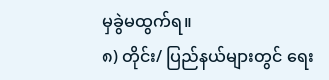မှခွဲမထွက်ရ။
၈) တိုင်း/ ပြည်နယ်များတွင် ရေး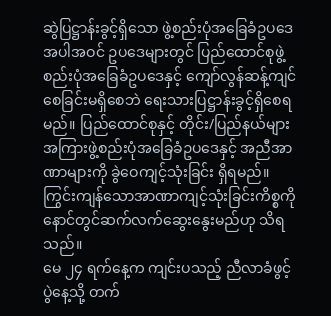ဆွဲပြဋ္ဌာန်းခွင့်ရှိသော ဖွဲ့စည်းပုံအခြေခံဥပဒေအပါအဝင် ဥပဒေများတွင် ပြည်ထောင်စုဖွဲ့စည်းပုံအခြေခံဥပဒေနှင့် ကျော်လွန်ဆန့်ကျင်စေခြင်းမရှိစေဘဲ ရေးသားပြဋ္ဌာန်းခွင့်ရှိစေရမည်။ ပြည်ထောင်စုနှင့် တိုင်း/ပြည်နယ်များအကြားဖွဲ့စည်းပုံအခြေခံဥပဒေနှင့် အညီအာဏာများကို ခွဲဝေကျင့်သုံးခြင်း ရှိရမည်။ ကြွင်းကျန်သောအာဏာကျင့်သုံးခြင်းကိစ္စကို နောင်တွင်ဆက်လက်ဆွေးနွေးမည်ဟု သိရသည်။
မေ ၂၄ ရက်နေ့က ကျင်းပသည့် ညီလာခံဖွင့်ပွဲနေ့သို့ တက်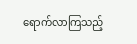ရောက်လာကြသည့်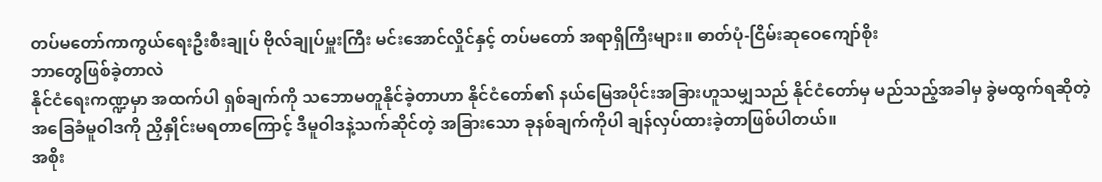တပ်မတော်ကာကွယ်ရေးဦးစီးချုပ် ဗိုလ်ချုပ်မှူးကြီး မင်းအောင်လှိုင်နှင့် တပ်မတော် အရာရှိကြီးများ။ ဓာတ်ပုံ-ငြိမ်းဆုဝေကျော်စိုး
ဘာတွေဖြစ်ခဲ့တာလဲ
နိုင်ငံရေးကဏ္ဍမှာ အထက်ပါ ရှစ်ချက်ကို သဘောမတူနိုင်ခဲ့တာဟာ နိုင်ငံတော်၏ နယ်မြေအပိုင်းအခြားဟူသမျှသည် နိုင်ငံတော်မှ မည်သည့်အခါမှ ခွဲမထွက်ရဆိုတဲ့ အခြေခံမူဝါဒကို ညှိနှိုင်းမရတာကြောင့် ဒီမူဝါဒနဲ့သက်ဆိုင်တဲ့ အခြားသော ခုနစ်ချက်ကိုပါ ချန်လှပ်ထားခဲ့တာဖြစ်ပါတယ်။
အစိုး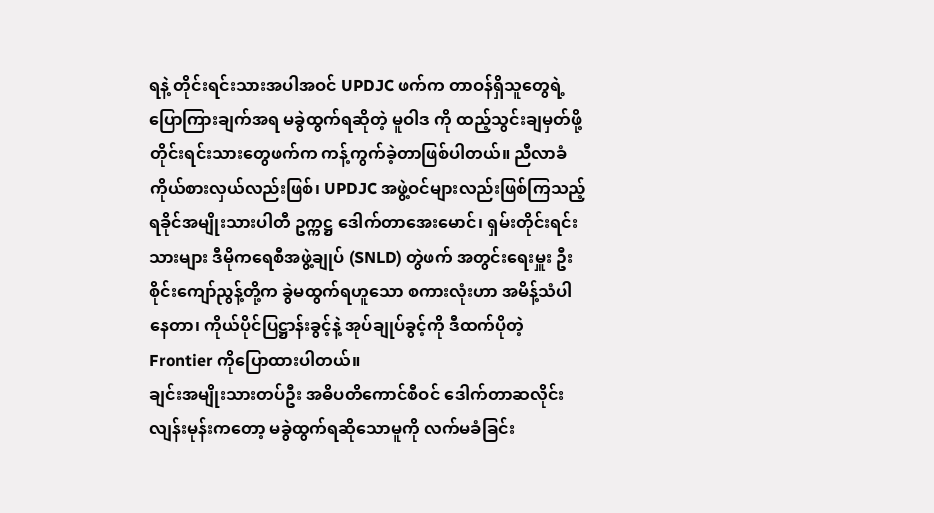ရနဲ့ တိုင်းရင်းသားအပါအဝင် UPDJC ဖက်က တာဝန်ရှိသူတွေရဲ့ပြောကြားချက်အရ မခွဲထွက်ရဆိုတဲ့ မူဝါဒ ကို ထည့်သွင်းချမှတ်ဖို့ တိုင်းရင်းသားတွေဖက်က ကန့်ကွက်ခဲ့တာဖြစ်ပါတယ်။ ညီလာခံကိုယ်စားလှယ်လည်းဖြစ်၊ UPDJC အဖွဲ့ဝင်များလည်းဖြစ်ကြသည့် ရခိုင်အမျိုးသားပါတီ ဥက္ကဋ္ဌ ဒေါက်တာအေးမောင်၊ ရှမ်းတိုင်းရင်းသားများ ဒီမိုကရေစီအဖွဲ့ချုပ် (SNLD) တွဲဖက် အတွင်းရေးမှူး ဦးစိုင်းကျော်ညွန့်တို့က ခွဲမထွက်ရဟူသော စကားလုံးဟာ အမိန့်သံပါနေတာ၊ ကိုယ်ပိုင်ပြဋ္ဌာန်းခွင့်နဲ့ အုပ်ချုပ်ခွင့်ကို ဒီထက်ပိုတဲ့ Frontier ကိုပြောထားပါတယ်။
ချင်းအမျိုးသားတပ်ဦး အဓိပတိကောင်စီဝင် ဒေါက်တာဆလိုင်းလျန်းမုန်းကတော့ မခွဲထွက်ရဆိုသောမူကို လက်မခံခြင်း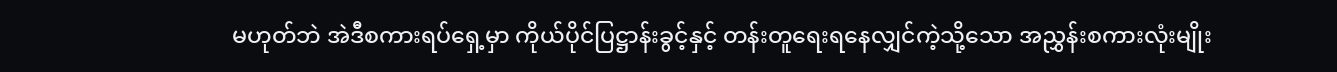မဟုတ်ဘဲ အဲဒီစကားရပ်ရှေ့မှာ ကိုယ်ပိုင်ပြဋ္ဌာန်းခွင့်နှင့် တန်းတူရေးရနေလျှင်ကဲ့သို့သော အညွှန်းစကားလုံးမျိုး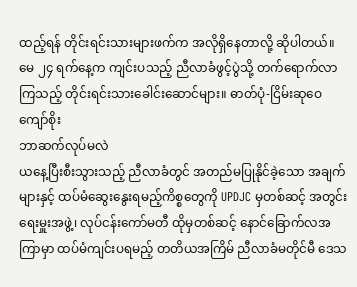ထည့်ရန် တိုင်းရင်းသားများဖက်က အလိုရှိနေတာလို့ ဆိုပါတယ်။
မေ ၂၄ ရက်နေ့က ကျင်းပသည့် ညီလာခံဖွင့်ပွဲသို့ တက်ရောက်လာကြသည့် တိုင်းရင်းသားခေါင်းဆောင်များ။ ဓာတ်ပုံ-ငြိမ်းဆုဝေကျော်စိုး
ဘာဆက်လုပ်မလဲ
ယနေ့ပြီးစီးသွားသည့် ညီလာခံတွင် အတည်မပြုနိုင်ခဲ့သော အချက်များနှင့် ထပ်မံဆွေးနွေးရမည့်ကိစ္စတွေကို UPDJC မှတစ်ဆင့် အတွင်းရေးမှူးအဖွဲ့၊ လုပ်ငန်းကော်မတီ ထိုမှတစ်ဆင့် နောင်ခြောက်လအကြာမှာ ထပ်မံကျင်းပရမည့် တတိယအကြိမ် ညီလာခံမတိုင်မီ ဒေသ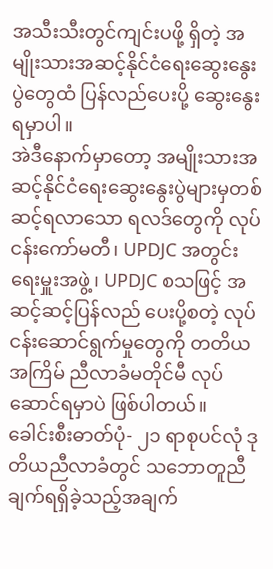အသီးသီးတွင်ကျင်းပဖို့ ရှိတဲ့ အမျိုးသားအဆင့်နိုင်ငံရေးဆွေးနွေးပွဲတွေထံ ပြန်လည်ပေးပို့ ဆွေးနွေးရမှာပါ။
အဲဒီနောက်မှာတော့ အမျိုးသားအဆင့်နိုင်ငံရေးဆွေးနွေးပွဲများမှတစ်ဆင့်ရလာသော ရလဒ်တွေကို လုပ်ငန်းကော်မတီ၊ UPDJC အတွင်းရေးမှူးအဖွဲ့၊ UPDJC စသဖြင့် အဆင့်ဆင့်ပြန်လည် ပေးပို့စတဲ့ လုပ်ငန်းဆောင်ရွက်မှုတွေကို တတိယအကြိမ် ညီလာခံမတိုင်မီ လုပ်ဆောင်ရမှာပဲ ဖြစ်ပါတယ်။
ခေါင်းစီးဓာတ်ပုံ- ၂၁ ရာစုပင်လုံ ဒုတိယညီလာခံတွင် သဘောတူညီချက်ရရှိခဲ့သည့်အချက်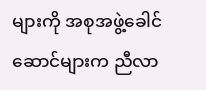များကို အစုအဖွဲ့ခေါင်ဆောင်များက ညီလာ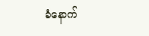ခံနောက်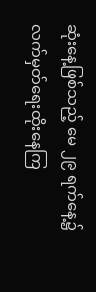ဆုံးနေ့ဖြစ်သည့် မေ ၂၉ ရက်နေ့၌ လက်မှတ်ရေးထိုးနေကြ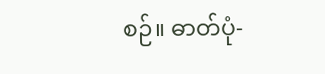စဉ်။ ဓာတ်ပုံ-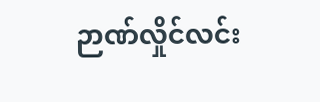ဉာဏ်လှိုင်လင်း